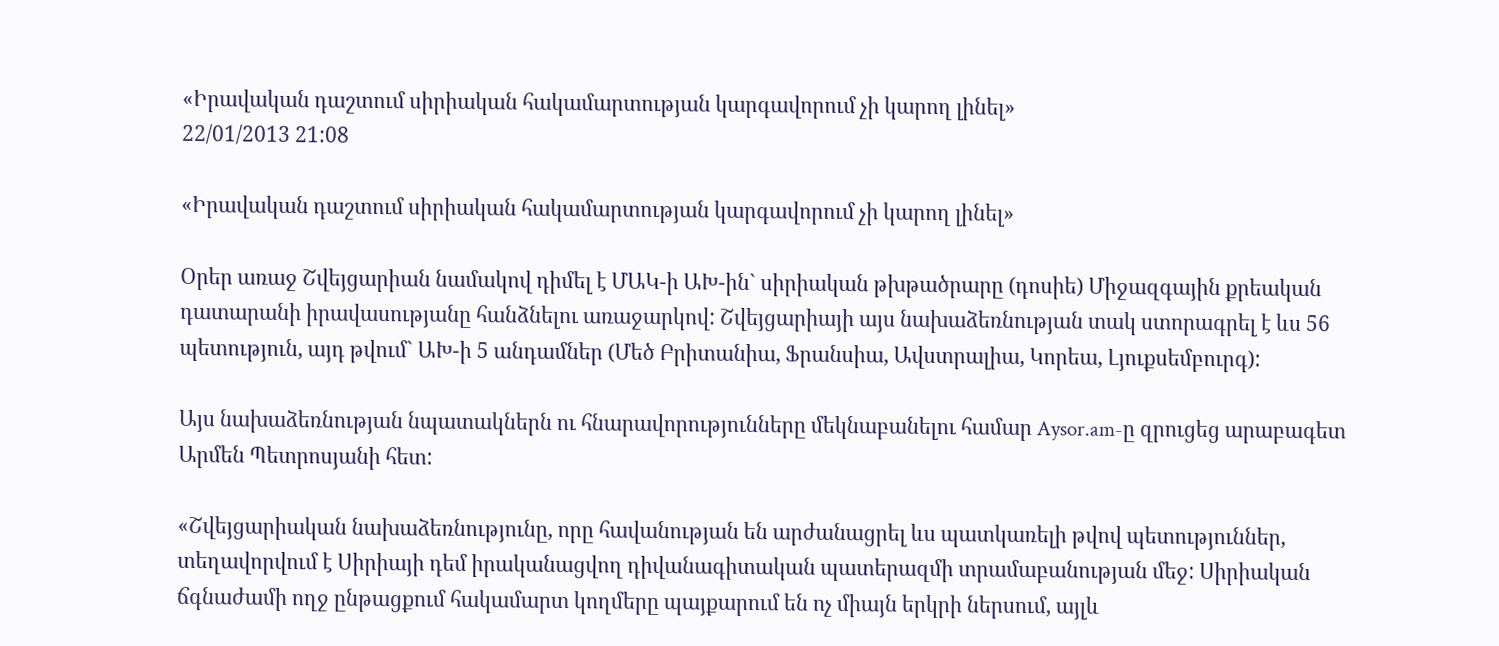«Իրավական դաշտում սիրիական հակամարտության կարգավորում չի կարող լինել»
22/01/2013 21:08

«Իրավական դաշտում սիրիական հակամարտության կարգավորում չի կարող լինել»

Օրեր առաջ Շվեյցարիան նամակով դիմել է ՄԱԿ-ի ԱԽ-ին` սիրիական թխթածրարը (դոսիե) Միջազգային քրեական դատարանի իրավասությանը հանձնելու առաջարկով: Շվեյցարիայի այս նախաձեռնության տակ ստորագրել է ևս 56 պետություն, այդ թվում` ԱԽ-ի 5 անդամներ (Մեծ Բրիտանիա, Ֆրանսիա, Ավստրալիա, Կորեա, Լյուքսեմբուրգ):

Այս նախաձեռնության նպատակներն ու հնարավորությունները մեկնաբանելու համար Aysor.am-ը զրուցեց արաբագետ Արմեն Պետրոսյանի հետ:

«Շվեյցարիական նախաձեռնությունը, որը հավանության են արժանացրել ևս պատկառելի թվով պետություններ, տեղավորվում է Սիրիայի դեմ իրականացվող դիվանագիտական պատերազմի տրամաբանության մեջ: Սիրիական ճգնաժամի ողջ ընթացքում հակամարտ կողմերը պայքարում են ոչ միայն երկրի ներսում, այլև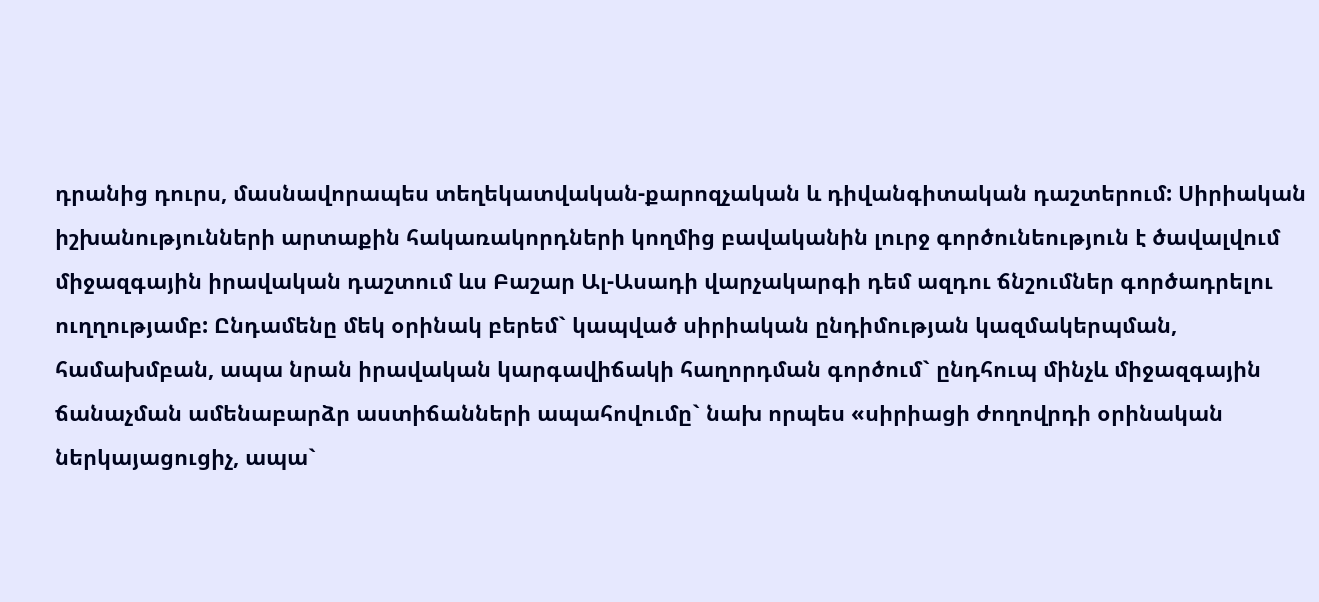դրանից դուրս, մասնավորապես տեղեկատվական-քարոզչական և դիվանգիտական դաշտերում: Սիրիական իշխանությունների արտաքին հակառակորդների կողմից բավականին լուրջ գործունեություն է ծավալվում միջազգային իրավական դաշտում ևս Բաշար Ալ-Ասադի վարչակարգի դեմ ազդու ճնշումներ գործադրելու ուղղությամբ: Ընդամենը մեկ օրինակ բերեմ` կապված սիրիական ընդիմության կազմակերպման, համախմբան, ապա նրան իրավական կարգավիճակի հաղորդման գործում` ընդհուպ մինչև միջազգային ճանաչման ամենաբարձր աստիճանների ապահովումը` նախ որպես «սիրիացի ժողովրդի օրինական ներկայացուցիչ, ապա`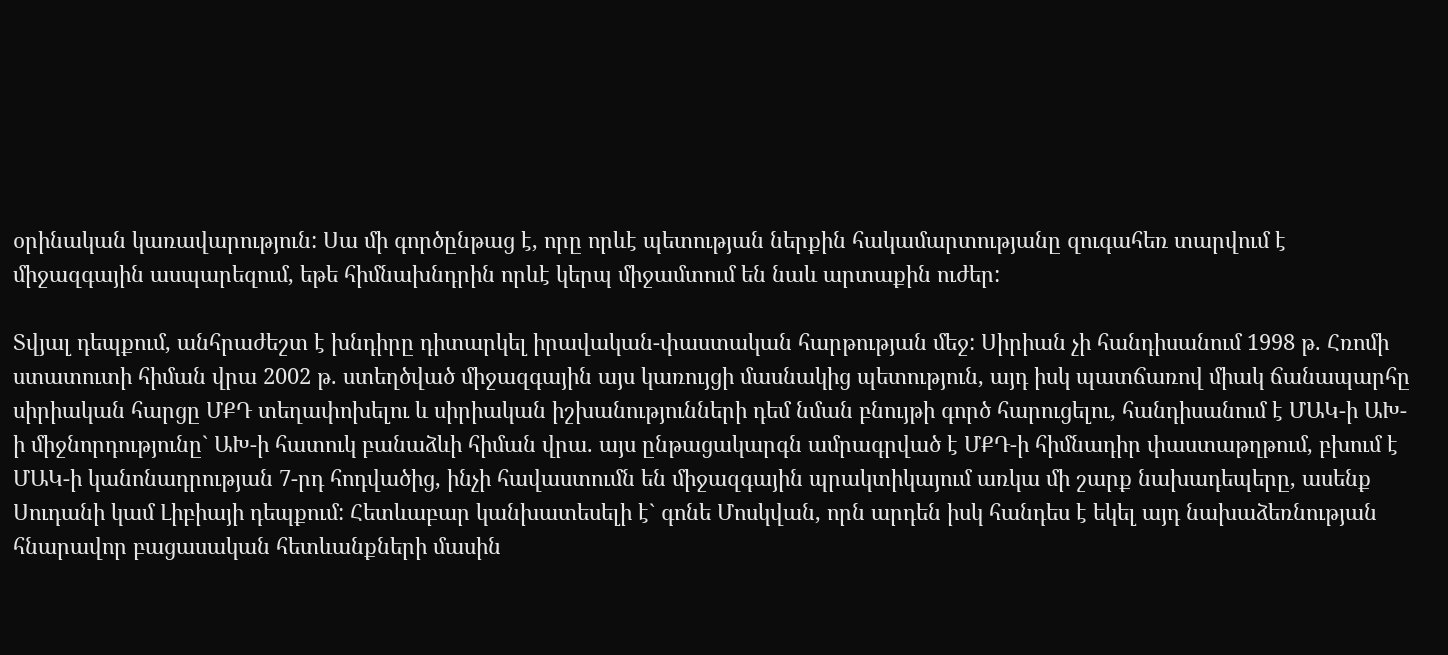օրինական կառավարություն: Սա մի գործընթաց է, որը որևէ պետության ներքին հակամարտությանը զուգահեռ տարվում է միջազգային ասպարեզում, եթե հիմնախնդրին որևէ կերպ միջամտում են նաև արտաքին ուժեր:

Տվյալ դեպքում, անհրաժեշտ է խնդիրը դիտարկել իրավական-փաստական հարթության մեջ: Սիրիան չի հանդիսանում 1998 թ. Հռոմի ստատուտի հիման վրա 2002 թ. ստեղծված միջազգային այս կառույցի մասնակից պետություն, այդ իսկ պատճառով միակ ճանապարհը սիրիական հարցը ՄՔԴ տեղափոխելու և սիրիական իշխանությունների դեմ նման բնույթի գործ հարուցելու, հանդիսանում է ՄԱԿ-ի ԱԽ-ի միջնորդությունը` ԱԽ-ի հատուկ բանաձևի հիման վրա. այս ընթացակարգն ամրագրված է ՄՔԴ-ի հիմնադիր փաստաթղթում, բխում է ՄԱԿ-ի կանոնադրության 7-րդ հոդվածից, ինչի հավաստումն են միջազգային պրակտիկայում առկա մի շարք նախադեպերը, ասենք Սուդանի կամ Լիբիայի դեպքում: Հետևաբար կանխատեսելի է` գոնե Մոսկվան, որն արդեն իսկ հանդես է եկել այդ նախաձեռնության հնարավոր բացասական հետևանքների մասին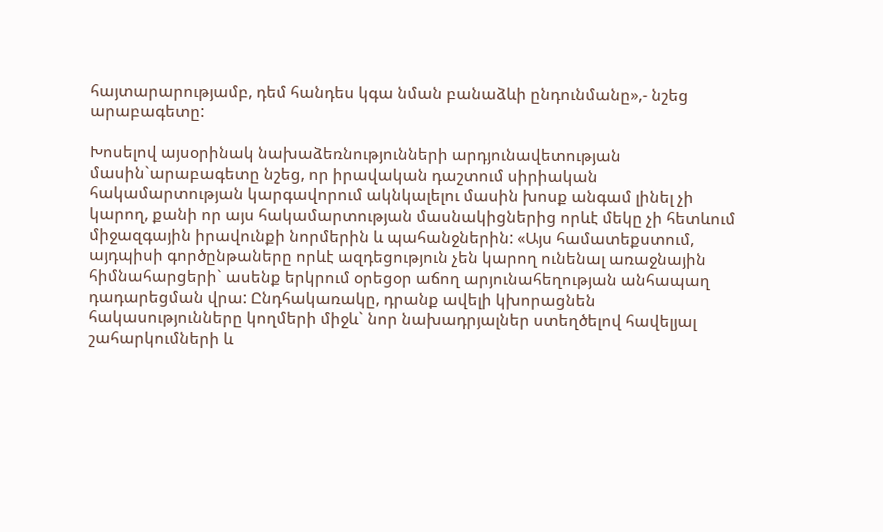հայտարարությամբ, դեմ հանդես կգա նման բանաձևի ընդունմանը»,- նշեց արաբագետը:

Խոսելով այսօրինակ նախաձեռնությունների արդյունավետության մասին`արաբագետը նշեց, որ իրավական դաշտում սիրիական հակամարտության կարգավորում ակնկալելու մասին խոսք անգամ լինել չի կարող, քանի որ այս հակամարտության մասնակիցներից որևէ մեկը չի հետևում միջազգային իրավունքի նորմերին և պահանջներին: «Այս համատեքստում, այդպիսի գործընթաները որևէ ազդեցություն չեն կարող ունենալ առաջնային հիմնահարցերի` ասենք երկրում օրեցօր աճող արյունահեղության անհապաղ դադարեցման վրա: Ընդհակառակը, դրանք ավելի կխորացնեն հակասությունները կողմերի միջև` նոր նախադրյալներ ստեղծելով հավելյալ շահարկումների և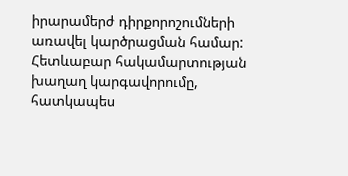իրարամերժ դիրքորոշումների առավել կարծրացման համար: Հետևաբար հակամարտության խաղաղ կարգավորումը, հատկապես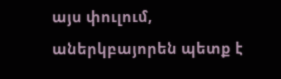այս փուլում, աներկբայորեն պետք է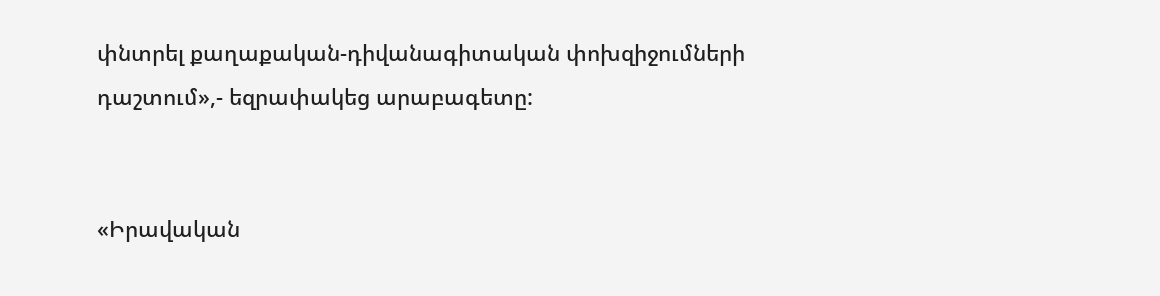փնտրել քաղաքական-դիվանագիտական փոխզիջումների դաշտում»,- եզրափակեց արաբագետը:


«Իրավական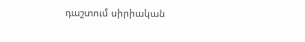դաշտում սիրիական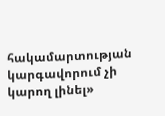հակամարտության կարգավորում չի կարող լինել»